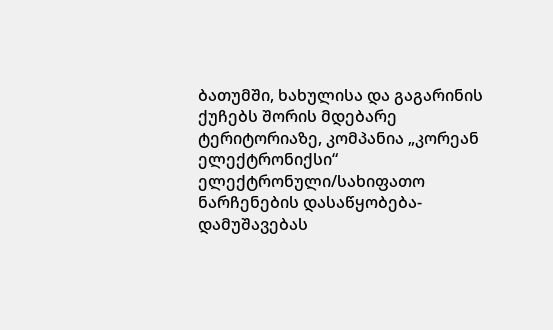ბათუმში, ხახულისა და გაგარინის ქუჩებს შორის მდებარე ტერიტორიაზე, კომპანია „კორეან ელექტრონიქსი“ ელექტრონული/სახიფათო ნარჩენების დასაწყობება-დამუშავებას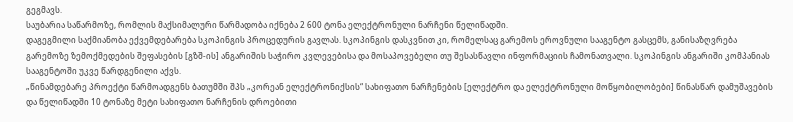გეგმავს.
საუბარია საწარმოზე, რომლის მაქსიმალური წარმადობა იქნება 2 600 ტონა ელექტრონული ნარჩენი წელიწადში.
დაგეგმილი საქმიანობა ექვემდებარება სკოპინგის პროცედურის გავლას. სკოპინგის დასკვნით კი, რომელსაც გარემოს ეროვნული სააგენტო გასცემს, განისაზღვრება გარემოზე ზემოქმედების შეფასების [გზშ-ის] ანგარიშის საჭირო კვლევებისა და მოსაპოვებელი თუ შესასწავლი ინფორმაციის ჩამონათვალი. სკოპინგის ანგარიში კომპანიას სააგენტოში უკვე წარდგენილი აქვს.
„წინამდებარე პროექტი წარმოადგენს ბათუმში შპს „კორეან ელექტრონიქსის“ სახიფათო ნარჩენების [ელექტრო და ელექტრონული მოწყობილობები] წინასწარ დამუშავების და წელიწადში 10 ტონაზე მეტი სახიფათო ნარჩენის დროებითი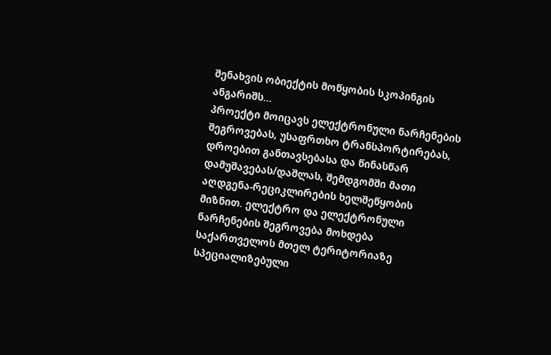შენახვის ობიექტის მოწყობის სკოპინგის ანგარიშს…
პროექტი მოიცავს ელექტრონული ნარჩენების შეგროვებას, უსაფრთხო ტრანსპორტირებას, დროებით განთავსებასა და წინასწარ დამუშავებას/დაშლას, შემდგომში მათი აღდგენა-რეციკლირების ხელშეწყობის მიზნით. ელექტრო და ელექტრონული ნარჩენების შეგროვება მოხდება საქართველოს მთელ ტერიტორიაზე სპეციალიზებული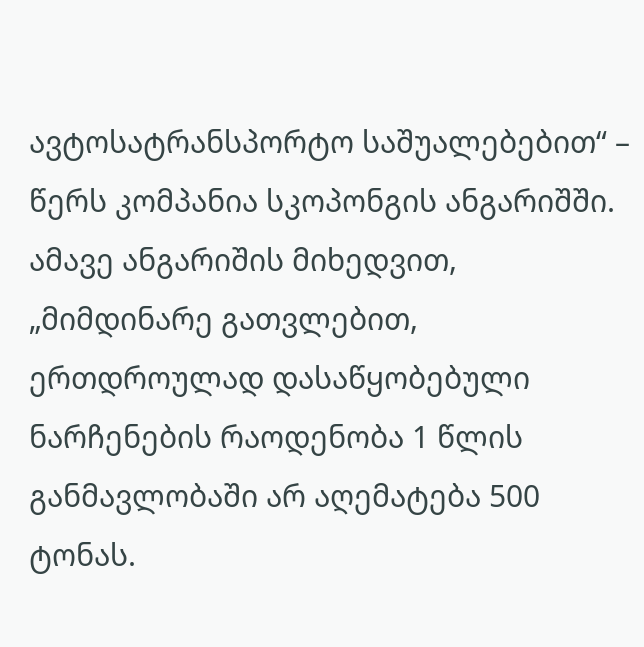ავტოსატრანსპორტო საშუალებებით“ – წერს კომპანია სკოპონგის ანგარიშში.
ამავე ანგარიშის მიხედვით, „მიმდინარე გათვლებით, ერთდროულად დასაწყობებული ნარჩენების რაოდენობა 1 წლის განმავლობაში არ აღემატება 500 ტონას.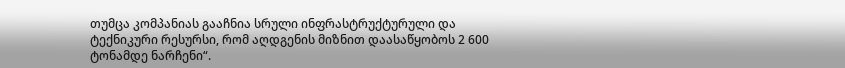თუმცა კომპანიას გააჩნია სრული ინფრასტრუქტურული და ტექნიკური რესურსი, რომ აღდგენის მიზნით დაასაწყობოს 2 600 ტონამდე ნარჩენი“.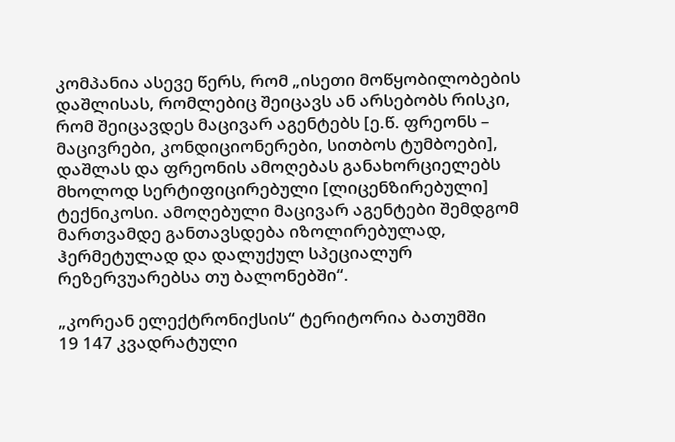კომპანია ასევე წერს, რომ „ისეთი მოწყობილობების დაშლისას, რომლებიც შეიცავს ან არსებობს რისკი, რომ შეიცავდეს მაცივარ აგენტებს [ე.წ. ფრეონს – მაცივრები, კონდიციონერები, სითბოს ტუმბოები], დაშლას და ფრეონის ამოღებას განახორციელებს მხოლოდ სერტიფიცირებული [ლიცენზირებული] ტექნიკოსი. ამოღებული მაცივარ აგენტები შემდგომ მართვამდე განთავსდება იზოლირებულად, ჰერმეტულად და დალუქულ სპეციალურ რეზერვუარებსა თუ ბალონებში“.

„კორეან ელექტრონიქსის“ ტერიტორია ბათუმში
19 147 კვადრატული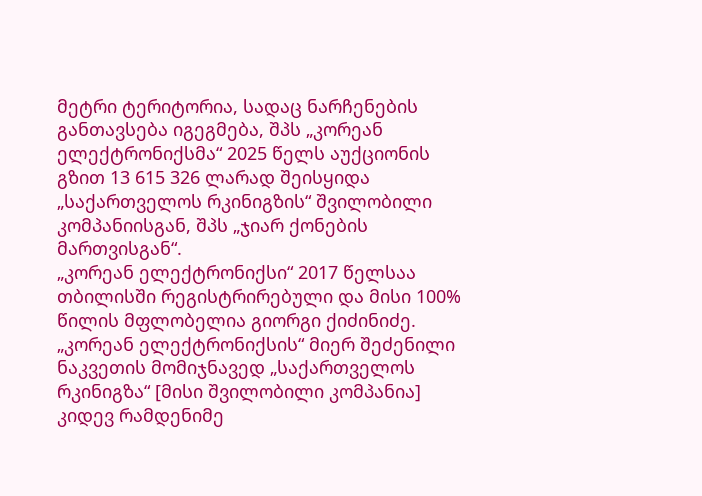მეტრი ტერიტორია, სადაც ნარჩენების განთავსება იგეგმება, შპს „კორეან ელექტრონიქსმა“ 2025 წელს აუქციონის გზით 13 615 326 ლარად შეისყიდა „საქართველოს რკინიგზის“ შვილობილი კომპანიისგან, შპს „ჯიარ ქონების მართვისგან“.
„კორეან ელექტრონიქსი“ 2017 წელსაა თბილისში რეგისტრირებული და მისი 100% წილის მფლობელია გიორგი ქიძინიძე.
„კორეან ელექტრონიქსის“ მიერ შეძენილი ნაკვეთის მომიჯნავედ „საქართველოს რკინიგზა“ [მისი შვილობილი კომპანია] კიდევ რამდენიმე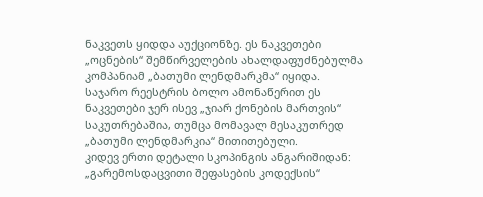ნაკვეთს ყიდდა აუქციონზე. ეს ნაკვეთები „ოცნების“ შემწირველების ახალდაფუძნებულმა კომპანიამ „ბათუმი ლენდმარკმა“ იყიდა. საჯარო რეესტრის ბოლო ამონაწერით ეს ნაკვეთები ჯერ ისევ „ჯიარ ქონების მართვის“ საკუთრებაშია, თუმცა მომავალ მესაკუთრედ „ბათუმი ლენდმარკია“ მითითებული.
კიდევ ერთი დეტალი სკოპინგის ანგარიშიდან:
„გარემოსდაცვითი შეფასების კოდექსის“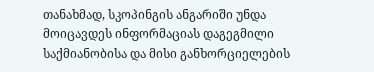თანახმად, სკოპინგის ანგარიში უნდა მოიცავდეს ინფორმაციას დაგეგმილი საქმიანობისა და მისი განხორციელების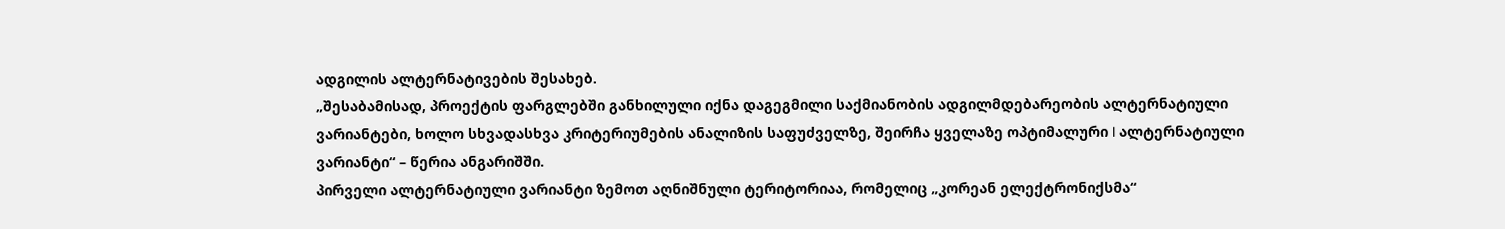ადგილის ალტერნატივების შესახებ.
„შესაბამისად, პროექტის ფარგლებში განხილული იქნა დაგეგმილი საქმიანობის ადგილმდებარეობის ალტერნატიული ვარიანტები, ხოლო სხვადასხვა კრიტერიუმების ანალიზის საფუძველზე, შეირჩა ყველაზე ოპტიმალური I ალტერნატიული ვარიანტი“ – წერია ანგარიშში.
პირველი ალტერნატიული ვარიანტი ზემოთ აღნიშნული ტერიტორიაა, რომელიც „კორეან ელექტრონიქსმა“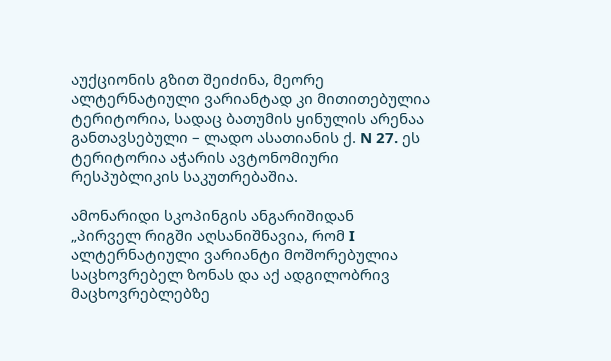აუქციონის გზით შეიძინა, მეორე ალტერნატიული ვარიანტად კი მითითებულია ტერიტორია, სადაც ბათუმის ყინულის არენაა განთავსებული – ლადო ასათიანის ქ. N 27. ეს ტერიტორია აჭარის ავტონომიური რესპუბლიკის საკუთრებაშია.

ამონარიდი სკოპინგის ანგარიშიდან
„პირველ რიგში აღსანიშნავია, რომ I ალტერნატიული ვარიანტი მოშორებულია საცხოვრებელ ზონას და აქ ადგილობრივ მაცხოვრებლებზე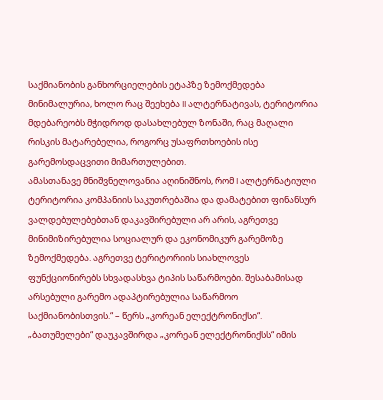საქმიანობის განხორციელების ეტაპზე ზემოქმედება მინიმალურია, ხოლო რაც შეეხება II ალტერნატივას, ტერიტორია მდებარეობს მჭიდროდ დასახლებულ ზონაში, რაც მაღალი რისკის მატარებელია, როგორც უსაფრთხოების ისე გარემოსდაცვითი მიმართულებით.
ამასთანავე მნიშვნელოვანია აღინიშნოს, რომ I ალტერნატიული ტერიტორია კომპანიის საკუთრებაშია და დამატებით ფინანსურ ვალდებულებებთან დაკავშირებული არ არის, აგრეთვე მინიმიზირებულია სოციალურ და ეკონომიკურ გარემოზე ზემოქმედება. აგრეთვე ტერიტორიის სიახლოვეს ფუნქციონირებს სხვადასხვა ტიპის საწარმოები. შესაბამისად არსებული გარემო ადაპტირებულია საწარმოო საქმიანობისთვის.“ – წერს „კორეან ელექტრონიქსი“.
„ბათუმელები“ დაუკავშირდა „კორეან ელექტრონიქსს“ იმის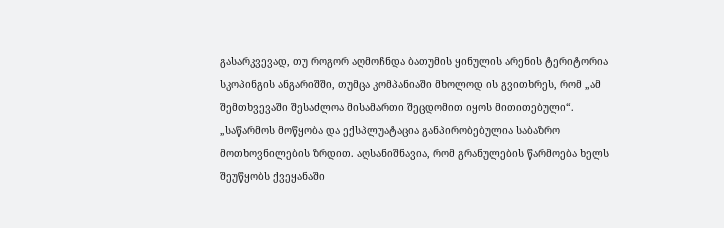გასარკვევად, თუ როგორ აღმოჩნდა ბათუმის ყინულის არენის ტერიტორია სკოპინგის ანგარიშში, თუმცა კომპანიაში მხოლოდ ის გვითხრეს, რომ „ამ შემთხვევაში შესაძლოა მისამართი შეცდომით იყოს მითითებული“.
„საწარმოს მოწყობა და ექსპლუატაცია განპირობებულია საბაზრო მოთხოვნილების ზრდით. აღსანიშნავია, რომ გრანულების წარმოება ხელს შეუწყობს ქვეყანაში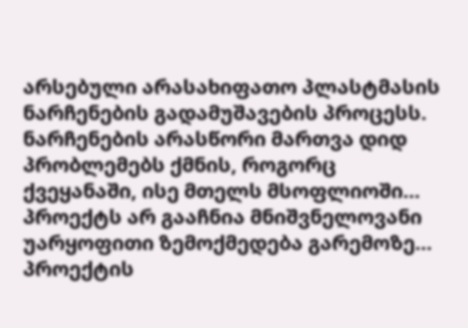არსებული არასახიფათო პლასტმასის ნარჩენების გადამუშავების პროცესს. ნარჩენების არასწორი მართვა დიდ პრობლემებს ქმნის, როგორც ქვეყანაში, ისე მთელს მსოფლიოში… პროექტს არ გააჩნია მნიშვნელოვანი უარყოფითი ზემოქმედება გარემოზე… პროექტის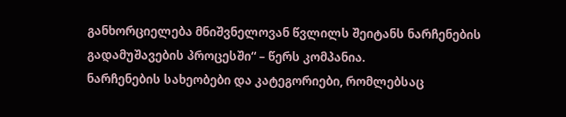განხორციელება მნიშვნელოვან წვლილს შეიტანს ნარჩენების გადამუშავების პროცესში“ – წერს კომპანია.
ნარჩენების სახეობები და კატეგორიები, რომლებსაც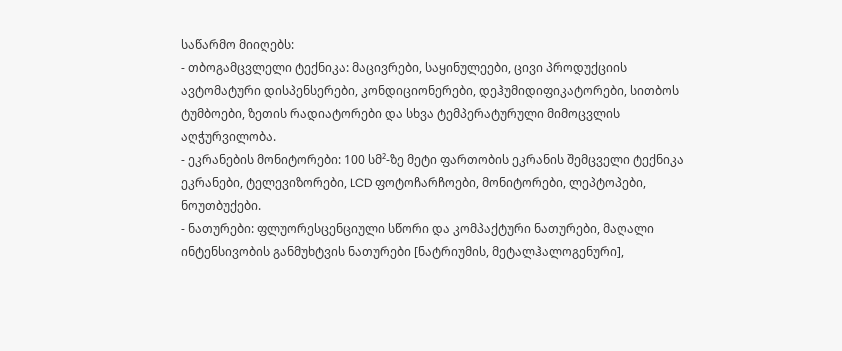საწარმო მიიღებს:
- თბოგამცვლელი ტექნიკა: მაცივრები, საყინულეები, ცივი პროდუქციის ავტომატური დისპენსერები, კონდიციონერები, დეჰუმიდიფიკატორები, სითბოს ტუმბოები, ზეთის რადიატორები და სხვა ტემპერატურული მიმოცვლის აღჭურვილობა.
- ეკრანების მონიტორები: 100 სმ²-ზე მეტი ფართობის ეკრანის შემცველი ტექნიკა ეკრანები, ტელევიზორები, LCD ფოტოჩარჩოები, მონიტორები, ლეპტოპები, ნოუთბუქები.
- ნათურები: ფლუორესცენციული სწორი და კომპაქტური ნათურები, მაღალი ინტენსივობის განმუხტვის ნათურები [ნატრიუმის, მეტალჰალოგენური],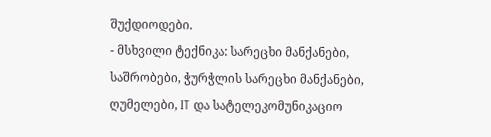შუქდიოდები.
- მსხვილი ტექნიკა: სარეცხი მანქანები, საშრობები, ჭურჭლის სარეცხი მანქანები, ღუმელები, IT და სატელეკომუნიკაციო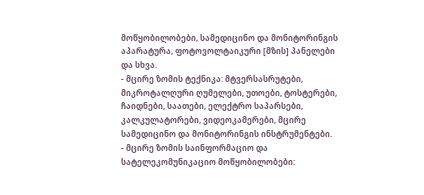მოწყობილობები, სამედიცინო და მონიტორინგის აპარატურა, ფოტოვოლტაიკური [მზის] პანელები და სხვა.
- მცირე ზომის ტექნიკა: მტვერსასრუტები, მიკროტალღური ღუმელები, უთოები, ტოსტერები, ჩაიდნები, საათები, ელექტრო საპარსები, კალკულატორები, ვიდეოკამერები, მცირე სამედიცინო და მონიტორინგის ინსტრუმენტები.
- მცირე ზომის საინფორმაციო და სატელეკომუნიკაციო მოწყობილობები: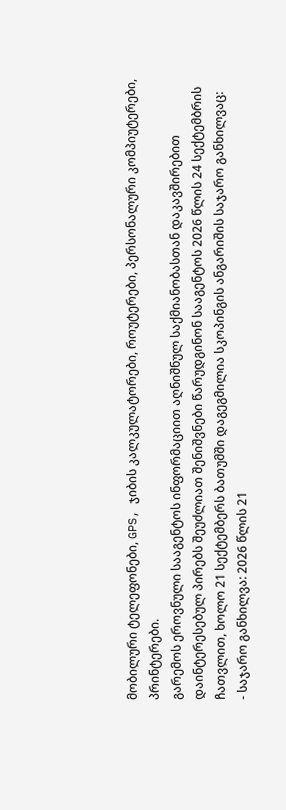მობილური ტელეფონები, GPS, ჯიბის კალკულატორები, როუტერები, პერსონალური კომპიუტერები, პრინტერები.
გარემოს ეროვნული სააგენტოს ინფორმაციით აღნიშნულ საქმიანობასთან დაკავშირებით დაინტერესებულ პირებს შეუძლიათ შენიშვნები წარუდგინონ სააგენტოს 2026 წლის 24 სექტემბრის ჩათვლით, ხოლო 21 სექტემბერს ბათუმში დაგეგმილია სკოპინგის ანგარიშის საჯარო განხილვაც:
- საჯარო განხილვა: 2026 წლის 21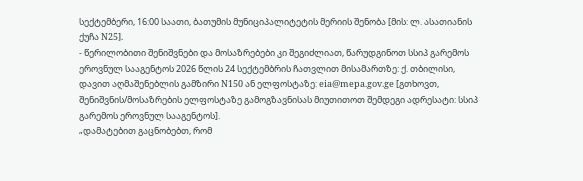სექტემბერი, 16:00 საათი, ბათუმის მუნიციპალიტეტის მერიის შენობა [მის: ლ. ასათიანის ქუჩა N25].
- წერილობითი შენიშვნები და მოსაზრებები კი შეგიძლიათ, წარუდგინოთ სსიპ გარემოს ეროვნულ სააგენტოს 2026 წლის 24 სექტემბრის ჩათვლით მისამართზე: ქ. თბილისი, დავით აღმაშენებლის გამზირი N150 ან ელფოსტაზე: eia@mepa.gov.ge [გთხოვთ, შენიშვნის/მოსაზრების ელფოსტაზე გამოგზავნისას მიუთითოთ შემდეგი ადრესატი: სსიპ გარემოს ეროვნულ სააგენტოს].
„დამატებით გაცნობებთ, რომ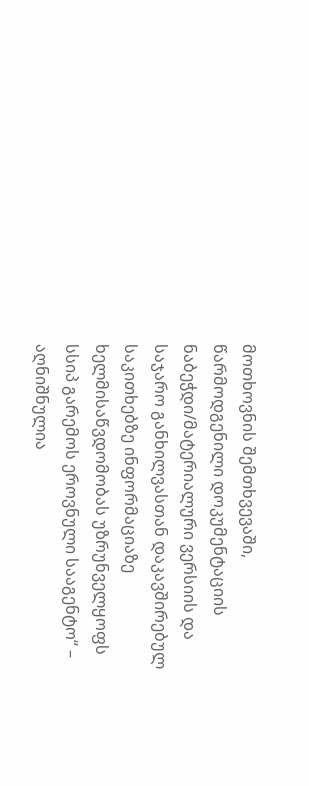მოთხოვნის შემთხვევაში, წარმოდგენილი დოკუმენტაციის ნაბეჭდი/მატერიალური ვერსიის და საჯარო განხილვასთან დაკავშირებულ საკითხებზე ინფორმაციაზე ხელმისაწვდომობას უზრუნველყოფს სსიპ გარემოს ეროვნული სააგენტო“ – აღნიშნულია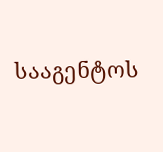სააგენტოს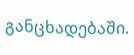განცხადებაში.